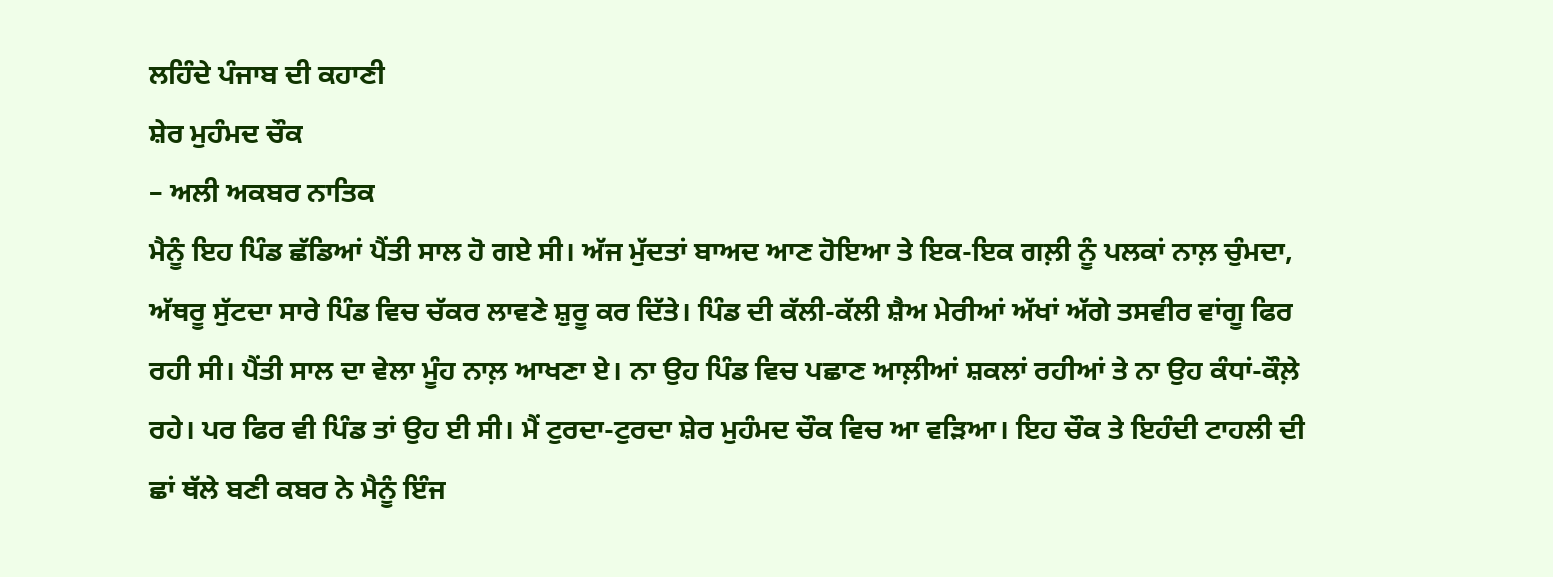ਲਹਿੰਦੇ ਪੰਜਾਬ ਦੀ ਕਹਾਣੀ
ਸ਼ੇਰ ਮੁਹੰਮਦ ਚੌਕ
– ਅਲੀ ਅਕਬਰ ਨਾਤਿਕ
ਮੈਨੂੰ ਇਹ ਪਿੰਡ ਛੱਡਿਆਂ ਪੈਂਤੀ ਸਾਲ ਹੋ ਗਏ ਸੀ। ਅੱਜ ਮੁੱਦਤਾਂ ਬਾਅਦ ਆਣ ਹੋਇਆ ਤੇ ਇਕ-ਇਕ ਗਲ਼ੀ ਨੂੰ ਪਲਕਾਂ ਨਾਲ਼ ਚੁੰਮਦਾ, ਅੱਥਰੂ ਸੁੱਟਦਾ ਸਾਰੇ ਪਿੰਡ ਵਿਚ ਚੱਕਰ ਲਾਵਣੇ ਸ਼ੁਰੂ ਕਰ ਦਿੱਤੇ। ਪਿੰਡ ਦੀ ਕੱਲੀ-ਕੱਲੀ ਸ਼ੈਅ ਮੇਰੀਆਂ ਅੱਖਾਂ ਅੱਗੇ ਤਸਵੀਰ ਵਾਂਗੂ ਫਿਰ ਰਹੀ ਸੀ। ਪੈਂਤੀ ਸਾਲ ਦਾ ਵੇਲਾ ਮੂੰਹ ਨਾਲ਼ ਆਖਣਾ ਏ। ਨਾ ਉਹ ਪਿੰਡ ਵਿਚ ਪਛਾਣ ਆਲ਼ੀਆਂ ਸ਼ਕਲਾਂ ਰਹੀਆਂ ਤੇ ਨਾ ਉਹ ਕੰਧਾਂ-ਕੌਲ਼ੇ ਰਹੇ। ਪਰ ਫਿਰ ਵੀ ਪਿੰਡ ਤਾਂ ਉਹ ਈ ਸੀ। ਮੈਂ ਟੁਰਦਾ-ਟੁਰਦਾ ਸ਼ੇਰ ਮੁਹੰਮਦ ਚੌਕ ਵਿਚ ਆ ਵੜਿਆ। ਇਹ ਚੌਕ ਤੇ ਇਹੰਦੀ ਟਾਹਲੀ ਦੀ ਛਾਂ ਥੱਲੇ ਬਣੀ ਕਬਰ ਨੇ ਮੈਨੂੰ ਇੰਜ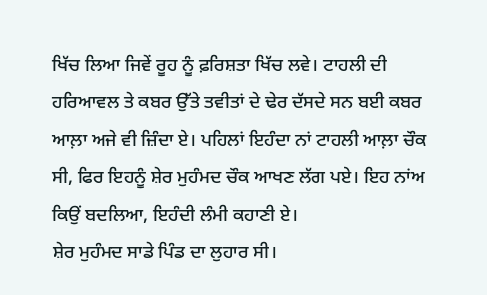ਖਿੱਚ ਲਿਆ ਜਿਵੇਂ ਰੂਹ ਨੂੰ ਫ਼ਰਿਸ਼ਤਾ ਖਿੱਚ ਲਵੇ। ਟਾਹਲੀ ਦੀ ਹਰਿਆਵਲ ਤੇ ਕਬਰ ਉੱਤੇ ਤਵੀਤਾਂ ਦੇ ਢੇਰ ਦੱਸਦੇ ਸਨ ਬਈ ਕਬਰ ਆਲ਼ਾ ਅਜੇ ਵੀ ਜ਼ਿੰਦਾ ਏ। ਪਹਿਲਾਂ ਇਹੰਦਾ ਨਾਂ ਟਾਹਲੀ ਆਲ਼ਾ ਚੌਕ ਸੀ, ਫਿਰ ਇਹਨੂੰ ਸ਼ੇਰ ਮੁਹੰਮਦ ਚੌਕ ਆਖਣ ਲੱਗ ਪਏ। ਇਹ ਨਾਂਅ ਕਿਉਂ ਬਦਲਿਆ, ਇਹੰਦੀ ਲੰਮੀ ਕਹਾਣੀ ਏ।
ਸ਼ੇਰ ਮੁਹੰਮਦ ਸਾਡੇ ਪਿੰਡ ਦਾ ਲੁਹਾਰ ਸੀ।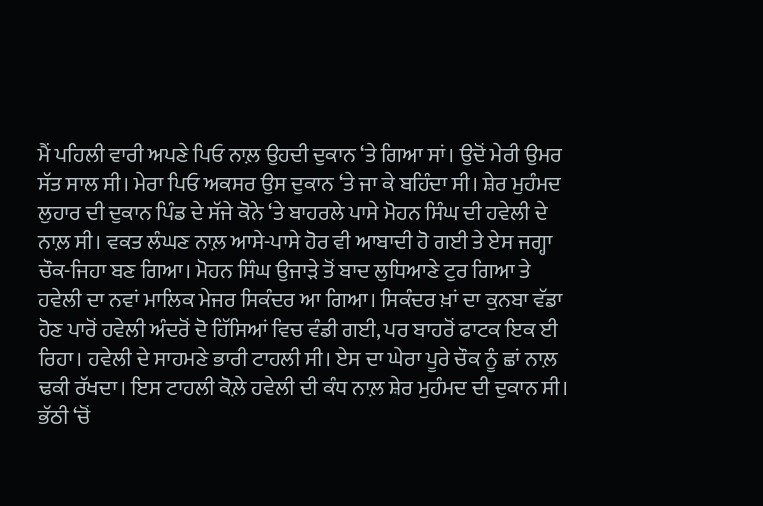ਮੈਂ ਪਹਿਲੀ ਵਾਰੀ ਅਪਣੇ ਪਿਓ ਨਾਲ਼ ਉਹਦੀ ਦੁਕਾਨ ‘ਤੇ ਗਿਆ ਸਾਂ। ਉਦੋਂ ਮੇਰੀ ਉਮਰ ਸੱਤ ਸਾਲ ਸੀ। ਮੇਰਾ ਪਿਓ ਅਕਸਰ ਉਸ ਦੁਕਾਨ ‘ਤੇ ਜਾ ਕੇ ਬਹਿੰਦਾ ਸੀ। ਸ਼ੇਰ ਮੁਹੰਮਦ ਲੁਹਾਰ ਦੀ ਦੁਕਾਨ ਪਿੰਡ ਦੇ ਸੱਜੇ ਕੋਨੇ ‘ਤੇ ਬਾਹਰਲੇ ਪਾਸੇ ਮੋਹਨ ਸਿੰਘ ਦੀ ਹਵੇਲੀ ਦੇ ਨਾਲ਼ ਸੀ। ਵਕਤ ਲੰਘਣ ਨਾਲ਼ ਆਸੇ-ਪਾਸੇ ਹੋਰ ਵੀ ਆਬਾਦੀ ਹੋ ਗਈ ਤੇ ਏਸ ਜਗ੍ਹਾ ਚੌਕ-ਜਿਹਾ ਬਣ ਗਿਆ। ਮੋਹਨ ਸਿੰਘ ਉਜਾੜੇ ਤੋਂ ਬਾਦ ਲੁਧਿਆਣੇ ਟੁਰ ਗਿਆ ਤੇ ਹਵੇਲੀ ਦਾ ਨਵਾਂ ਮਾਲਿਕ ਮੇਜਰ ਸਿਕੰਦਰ ਆ ਗਿਆ। ਸਿਕੰਦਰ ਖ਼ਾਂ ਦਾ ਕੁਨਬਾ ਵੱਡਾ ਹੋਣ ਪਾਰੋਂ ਹਵੇਲੀ ਅੰਦਰੋਂ ਦੋ ਹਿੱਸਿਆਂ ਵਿਚ ਵੰਡੀ ਗਈ, ਪਰ ਬਾਹਰੋਂ ਫਾਟਕ ਇਕ ਈ ਰਿਹਾ। ਹਵੇਲੀ ਦੇ ਸਾਹਮਣੇ ਭਾਰੀ ਟਾਹਲੀ ਸੀ। ਏਸ ਦਾ ਘੇਰਾ ਪੂਰੇ ਚੌਕ ਨੂੰ ਛਾਂ ਨਾਲ਼ ਢਕੀ ਰੱਖਦਾ। ਇਸ ਟਾਹਲੀ ਕੋਲ਼ੇ ਹਵੇਲੀ ਦੀ ਕੰਧ ਨਾਲ਼ ਸ਼ੇਰ ਮੁਹੰਮਦ ਦੀ ਦੁਕਾਨ ਸੀ। ਭੱਠੀ ‘ਚੋਂ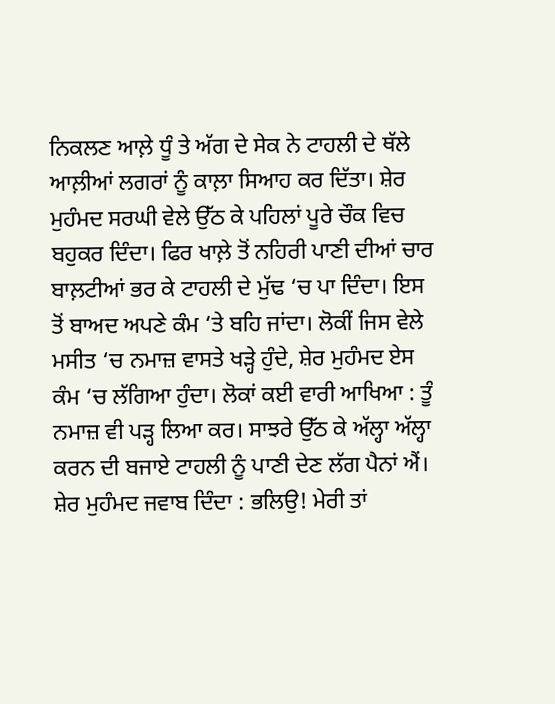ਨਿਕਲਣ ਆਲ਼ੇ ਧੂੰ ਤੇ ਅੱਗ ਦੇ ਸੇਕ ਨੇ ਟਾਹਲੀ ਦੇ ਥੱਲੇ ਆਲ਼ੀਆਂ ਲਗਰਾਂ ਨੂੰ ਕਾਲ਼ਾ ਸਿਆਹ ਕਰ ਦਿੱਤਾ। ਸ਼ੇਰ ਮੁਹੰਮਦ ਸਰਘੀ ਵੇਲੇ ਉੱਠ ਕੇ ਪਹਿਲਾਂ ਪੂਰੇ ਚੌਕ ਵਿਚ ਬਹੁਕਰ ਦਿੰਦਾ। ਫਿਰ ਖਾਲ਼ੇ ਤੋਂ ਨਹਿਰੀ ਪਾਣੀ ਦੀਆਂ ਚਾਰ ਬਾਲ਼ਟੀਆਂ ਭਰ ਕੇ ਟਾਹਲੀ ਦੇ ਮੁੱਢ ‘ਚ ਪਾ ਦਿੰਦਾ। ਇਸ ਤੋਂ ਬਾਅਦ ਅਪਣੇ ਕੰਮ ‘ਤੇ ਬਹਿ ਜਾਂਦਾ। ਲੋਕੀਂ ਜਿਸ ਵੇਲੇ ਮਸੀਤ ‘ਚ ਨਮਾਜ਼ ਵਾਸਤੇ ਖੜ੍ਹੇ ਹੁੰਦੇ, ਸ਼ੇਰ ਮੁਹੰਮਦ ਏਸ ਕੰਮ ‘ਚ ਲੱਗਿਆ ਹੁੰਦਾ। ਲੋਕਾਂ ਕਈ ਵਾਰੀ ਆਖਿਆ : ਤੂੰ ਨਮਾਜ਼ ਵੀ ਪੜ੍ਹ ਲਿਆ ਕਰ। ਸਾਝਰੇ ਉੱਠ ਕੇ ਅੱਲ੍ਹਾ ਅੱਲ੍ਹਾ ਕਰਨ ਦੀ ਬਜਾਏ ਟਾਹਲੀ ਨੂੰ ਪਾਣੀ ਦੇਣ ਲੱਗ ਪੈਨਾਂ ਐਂ। ਸ਼ੇਰ ਮੁਹੰਮਦ ਜਵਾਬ ਦਿੰਦਾ : ਭਲਿਉ! ਮੇਰੀ ਤਾਂ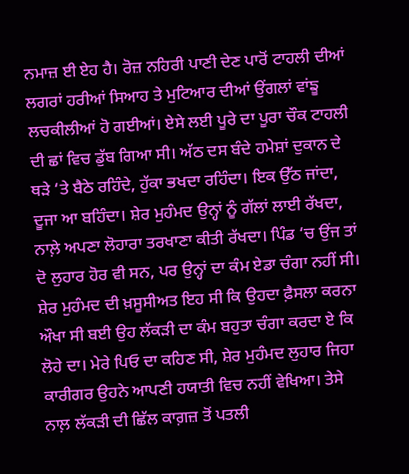ਨਮਾਜ਼ ਈ ਏਹ ਹੈ। ਰੋਜ਼ ਨਹਿਰੀ ਪਾਣੀ ਦੇਣ ਪਾਰੋਂ ਟਾਹਲੀ ਦੀਆਂ ਲਗਰਾਂ ਹਰੀਆਂ ਸਿਆਹ ਤੇ ਮੁਟਿਆਰ ਦੀਆਂ ਉਂਗਲਾਂ ਵਾਂਙੂ ਲਚਕੀਲੀਆਂ ਹੋ ਗਈਆਂ। ਏਸੇ ਲਈ ਪੂਰੇ ਦਾ ਪੂਰਾ ਚੌਕ ਟਾਹਲੀ ਦੀ ਛਾਂ ਵਿਚ ਡੁੱਬ ਗਿਆ ਸੀ। ਅੱਠ ਦਸ ਬੰਦੇ ਹਮੇਸ਼ਾਂ ਦੁਕਾਨ ਦੇ ਥੜੇ ‘ਤੇ ਬੈਠੇ ਰਹਿੰਦੇ, ਹੁੱਕਾ ਭਖਦਾ ਰਹਿੰਦਾ। ਇਕ ਉੱਠ ਜਾਂਦਾ, ਦੂਜਾ ਆ ਬਹਿੰਦਾ। ਸ਼ੇਰ ਮੁਹੰਮਦ ਉਨ੍ਹਾਂ ਨੂੰ ਗੱਲਾਂ ਲਾਈ ਰੱਖਦਾ, ਨਾਲ਼ੇ ਅਪਣਾ ਲੋਹਾਰਾ ਤਰਖਾਣਾ ਕੀਤੀ ਰੱਖਦਾ। ਪਿੰਡ ‘ਚ ਉਂਜ ਤਾਂ ਦੋ ਲੁਹਾਰ ਹੋਰ ਵੀ ਸਨ, ਪਰ ਉਨ੍ਹਾਂ ਦਾ ਕੰਮ ਏਡਾ ਚੰਗਾ ਨਹੀਂ ਸੀ। ਸ਼ੇਰ ਮੁਹੰਮਦ ਦੀ ਖ਼ਸੂਸੀਅਤ ਇਹ ਸੀ ਕਿ ਉਹਦਾ ਫ਼ੈਸਲਾ ਕਰਨਾ ਔਖਾ ਸੀ ਬਈ ਉਹ ਲੱਕੜੀ ਦਾ ਕੰਮ ਬਹੁਤਾ ਚੰਗਾ ਕਰਦਾ ਏ ਕਿ ਲੋਹੇ ਦਾ। ਮੇਰੇ ਪਿਓ ਦਾ ਕਹਿਣ ਸੀ, ਸ਼ੇਰ ਮੁਹੰਮਦ ਲੁਹਾਰ ਜਿਹਾ ਕਾਰੀਗਰ ਉਹਨੇ ਆਪਣੀ ਹਯਾਤੀ ਵਿਚ ਨਹੀਂ ਵੇਖਿਆ। ਤੇਸੇ ਨਾਲ਼ ਲੱਕੜੀ ਦੀ ਛਿੱਲ ਕਾਗ਼ਜ਼ ਤੋਂ ਪਤਲੀ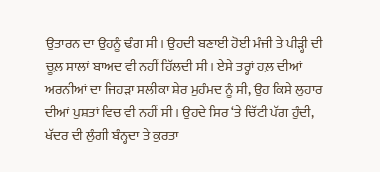ਉਤਾਰਨ ਦਾ ਉਹਨੂੰ ਢੰਗ ਸੀ। ਉਹਦੀ ਬਣਾਈ ਹੋਈ ਮੰਜੀ ਤੇ ਪੀੜ੍ਹੀ ਦੀ ਚੂਲ਼ ਸਾਲਾਂ ਬਾਅਦ ਵੀ ਨਹੀਂ ਹਿੱਲਦੀ ਸੀ। ਏਸੇ ਤਰ੍ਹਾਂ ਹਲ਼ ਦੀਆਂ ਅਰਨੀਆਂ ਦਾ ਜਿਹੜਾ ਸਲੀਕਾ ਸ਼ੇਰ ਮੁਹੰਮਦ ਨੂੰ ਸੀ, ਉਹ ਕਿਸੇ ਲੁਹਾਰ ਦੀਆਂ ਪੁਸ਼ਤਾਂ ਵਿਚ ਵੀ ਨਹੀਂ ਸੀ। ਉਹਦੇ ਸਿਰ ‘ਤੇ ਚਿੱਟੀ ਪੱਗ ਹੁੰਦੀ, ਖੱਦਰ ਦੀ ਲੁੰਗੀ ਬੰਨ੍ਹਦਾ ਤੇ ਕੁਰਤਾ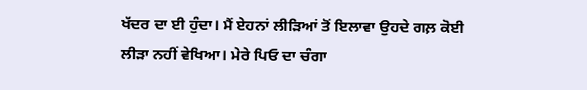ਖੱਦਰ ਦਾ ਈ ਹੁੰਦਾ। ਮੈਂ ਏਹਨਾਂ ਲੀੜਿਆਂ ਤੋਂ ਇਲਾਵਾ ਉਹਦੇ ਗਲ਼ ਕੋਈ ਲੀੜਾ ਨਹੀਂ ਵੇਖਿਆ। ਮੇਰੇ ਪਿਓ ਦਾ ਚੰਗਾ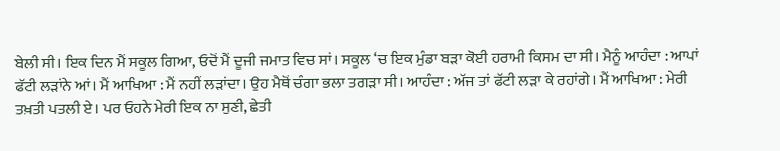ਬੇਲੀ ਸੀ। ਇਕ ਦਿਨ ਮੈਂ ਸਕੂਲ ਗਿਆ, ਓਦੋਂ ਮੈਂ ਦੂਜੀ ਜਮਾਤ ਵਿਚ ਸਾਂ। ਸਕੂਲ ‘ਚ ਇਕ ਮੁੰਡਾ ਬੜਾ ਕੋਈ ਹਰਾਮੀ ਕਿਸਮ ਦਾ ਸੀ। ਮੈਨੂੰ ਆਹੰਦਾ : ਆਪਾਂ ਫੱਟੀ ਲੜਾਂਨੇ ਆਂ। ਮੈਂ ਆਖਿਆ : ਮੈਂ ਨਹੀਂ ਲੜਾਂਦਾ। ਉਹ ਮੈਥੋਂ ਚੰਗਾ ਭਲਾ ਤਗੜਾ ਸੀ। ਆਹੰਦਾ : ਅੱਜ ਤਾਂ ਫੱਟੀ ਲੜਾ ਕੇ ਰਹਾਂਗੇ। ਮੈਂ ਆਖਿਆ : ਮੇਰੀ ਤਖ਼ਤੀ ਪਤਲੀ ਏ। ਪਰ ਓਹਨੇ ਮੇਰੀ ਇਕ ਨਾ ਸੁਣੀ, ਛੇਤੀ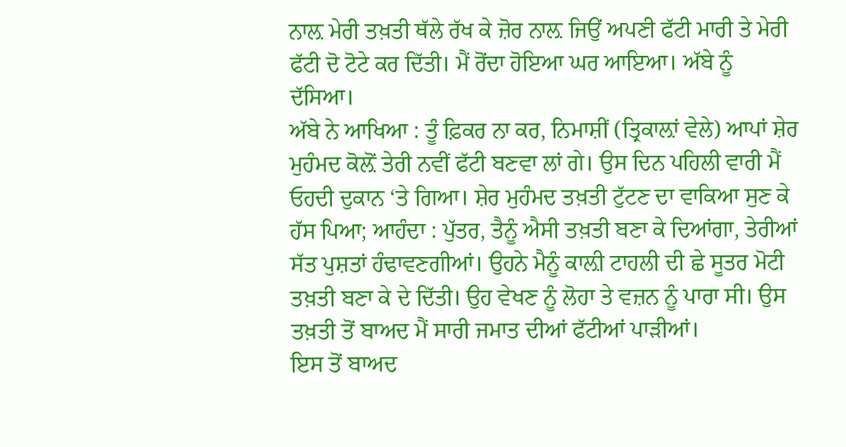ਨਾਲ਼ ਮੇਰੀ ਤਖ਼ਤੀ ਥੱਲੇ ਰੱਖ ਕੇ ਜ਼ੋਰ ਨਾਲ਼ ਜਿਉਂ ਅਪਣੀ ਫੱਟੀ ਮਾਰੀ ਤੇ ਮੇਰੀ ਫੱਟੀ ਦੋ ਟੋਟੇ ਕਰ ਦਿੱਤੀ। ਮੈਂ ਰੋਂਦਾ ਹੋਇਆ ਘਰ ਆਇਆ। ਅੱਬੇ ਨੂੰ ਦੱਸਿਆ।
ਅੱਬੇ ਨੇ ਆਖਿਆ : ਤੂੰ ਫ਼ਿਕਰ ਨਾ ਕਰ, ਨਿਮਾਸ਼ੀਂ (ਤ੍ਰਿਕਾਲ਼ਾਂ ਵੇਲੇ) ਆਪਾਂ ਸ਼ੇਰ ਮੁਹੰਮਦ ਕੋਲ਼ੋਂ ਤੇਰੀ ਨਵੀਂ ਫੱਟੀ ਬਣਵਾ ਲਾਂ ਗੇ। ਉਸ ਦਿਨ ਪਹਿਲੀ ਵਾਰੀ ਮੈਂ ਓਹਦੀ ਦੁਕਾਨ ‘ਤੇ ਗਿਆ। ਸ਼ੇਰ ਮੁਹੰਮਦ ਤਖ਼ਤੀ ਟੁੱਟਣ ਦਾ ਵਾਕਿਆ ਸੁਣ ਕੇ ਹੱਸ ਪਿਆ; ਆਹੰਦਾ : ਪੁੱਤਰ, ਤੈਨੂੰ ਐਸੀ ਤਖ਼ਤੀ ਬਣਾ ਕੇ ਦਿਆਂਗਾ, ਤੇਰੀਆਂ ਸੱਤ ਪੁਸ਼ਤਾਂ ਹੰਢਾਵਣਗੀਆਂ। ਉਹਨੇ ਮੈਨੂੰ ਕਾਲ਼ੀ ਟਾਹਲੀ ਦੀ ਛੇ ਸੂਤਰ ਮੋਟੀ ਤਖ਼ਤੀ ਬਣਾ ਕੇ ਦੇ ਦਿੱਤੀ। ਉਹ ਵੇਖਣ ਨੂੰ ਲੋਹਾ ਤੇ ਵਜ਼ਨ ਨੂੰ ਪਾਰਾ ਸੀ। ਉਸ ਤਖ਼ਤੀ ਤੋਂ ਬਾਅਦ ਮੈਂ ਸਾਰੀ ਜਮਾਤ ਦੀਆਂ ਫੱਟੀਆਂ ਪਾੜੀਆਂ।
ਇਸ ਤੋਂ ਬਾਅਦ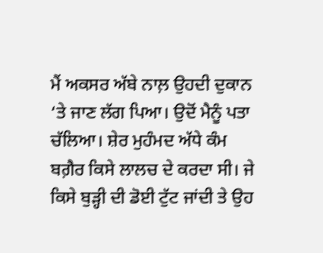ਮੈਂ ਅਕਸਰ ਅੱਬੇ ਨਾਲ਼ ਉਹਦੀ ਦੁਕਾਨ ‘ਤੇ ਜਾਣ ਲੱਗ ਪਿਆ। ਉਦੋਂ ਮੈਨੂੰ ਪਤਾ ਚੱਲਿਆ। ਸ਼ੇਰ ਮੁਹੰਮਦ ਅੱਧੇ ਕੰਮ ਬਗ਼ੈਰ ਕਿਸੇ ਲਾਲਚ ਦੇ ਕਰਦਾ ਸੀ। ਜੇ ਕਿਸੇ ਬੁੜ੍ਹੀ ਦੀ ਡੋਈ ਟੁੱਟ ਜਾਂਦੀ ਤੇ ਉਹ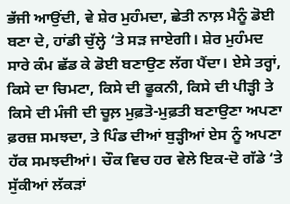ਭੱਜੀ ਆਉਂਦੀ, ਵੇ ਸ਼ੇਰ ਮੁਹੰਮਦਾ, ਛੇਤੀ ਨਾਲ਼ ਮੈਨੂੰ ਡੋਈ ਬਣਾ ਦੇ, ਹਾਂਡੀ ਚੁੱਲ੍ਹੇ ‘ਤੇ ਸੜ ਜਾਏਗੀ। ਸ਼ੇਰ ਮੁਹੰਮਦ ਸਾਰੇ ਕੰਮ ਛੱਡ ਕੇ ਡੋਈ ਬਣਾਉਣ ਲੱਗ ਪੈਂਦਾ। ਏਸੇ ਤਰ੍ਹਾਂ, ਕਿਸੇ ਦਾ ਚਿਮਟਾ, ਕਿਸੇ ਦੀ ਫੂਕਨੀ, ਕਿਸੇ ਦੀ ਪੀੜ੍ਹੀ ਤੇ ਕਿਸੇ ਦੀ ਮੰਜੀ ਦੀ ਚੂਲ਼ ਮੁਫ਼ਤੋ-ਮੁਫ਼ਤੀ ਬਣਾਉਣਾ ਅਪਣਾ ਫ਼ਰਜ਼ ਸਮਝਦਾ, ਤੇ ਪਿੰਡ ਦੀਆਂ ਬੁੜ੍ਹੀਆਂ ਏਸ ਨੂੰ ਅਪਣਾ ਹੱਕ ਸਮਝਦੀਆਂ। ਚੌਕ ਵਿਚ ਹਰ ਵੇਲੇ ਇਕ-ਦੋ ਗੱਡੇ ‘ਤੇ ਸੁੱਕੀਆਂ ਲੱਕੜਾਂ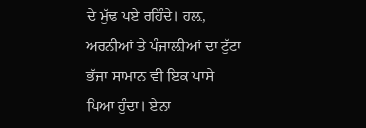ਦੇ ਮੁੱਢ ਪਏ ਰਹਿੰਦੇ। ਹਲ਼, ਅਰਨੀਆਂ ਤੇ ਪੰਜਾਲ਼ੀਆਂ ਦਾ ਟੁੱਟਾ ਭੱਜਾ ਸਾਮਾਨ ਵੀ ਇਕ ਪਾਸੇ ਪਿਆ ਹੁੰਦਾ। ਏਨਾ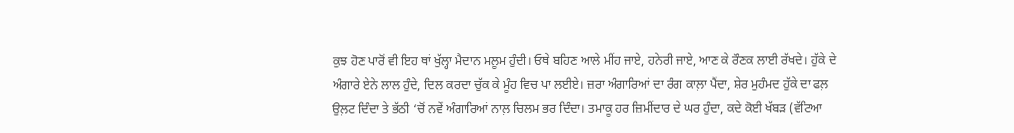ਕੁਝ ਹੋਣ ਪਾਰੋਂ ਵੀ ਇਹ ਥਾਂ ਖੁੱਲ੍ਹਾ ਮੈਦਾਨ ਮਲੂਮ ਹੁੰਦੀ। ਓਥੇ ਬਹਿਣ ਆਲੇ ਮੀਂਹ ਜਾਏ, ਹਨੇਰੀ ਜਾਏ, ਆਣ ਕੇ ਰੌਣਕ ਲਾਈ ਰੱਖਦੇ। ਹੁੱਕੇ ਦੇ ਅੰਗਾਰੇ ਏਨੇ ਲਾਲ ਹੁੰਦੇ, ਦਿਲ ਕਰਦਾ ਚੁੱਕ ਕੇ ਮੂੰਹ ਵਿਚ ਪਾ ਲਈਏ। ਜ਼ਰਾ ਅੰਗਾਰਿਆਂ ਦਾ ਰੰਗ ਕਾਲ਼ਾ ਪੈਂਦਾ, ਸ਼ੇਰ ਮੁਹੰਮਦ ਹੁੱਕੇ ਦਾ ਫਲ਼ ਉਲ਼ਟ ਦਿੰਦਾ ਤੇ ਭੱਠੀ ‘ਚੋਂ ਨਵੇਂ ਅੰਗਾਰਿਆਂ ਨਾਲ਼ ਚਿਲਮ ਭਰ ਦਿੰਦਾ। ਤਮਾਕੂ ਹਰ ਜ਼ਿਮੀਂਦਾਰ ਦੇ ਘਰ ਹੁੰਦਾ, ਕਦੇ ਕੋਈ ਖੱਬੜ (ਵੱਟਿਆ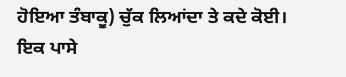ਹੋਇਆ ਤੰਬਾਕੂ) ਚੁੱਕ ਲਿਆਂਦਾ ਤੇ ਕਦੇ ਕੋਈ। ਇਕ ਪਾਸੇ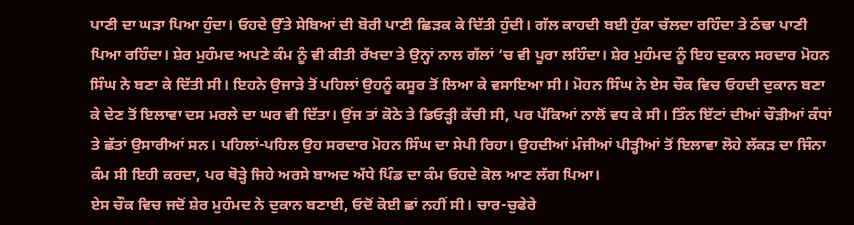ਪਾਣੀ ਦਾ ਘੜਾ ਪਿਆ ਹੁੰਦਾ। ਓਹਦੇ ਉੱਤੇ ਸੇਬਿਆਂ ਦੀ ਬੋਰੀ ਪਾਣੀ ਛਿੜਕ ਕੇ ਦਿੱਤੀ ਹੁੰਦੀ। ਗੱਲ ਕਾਹਦੀ ਬਈ ਹੁੱਕਾ ਚੱਲਦਾ ਰਹਿੰਦਾ ਤੇ ਠੰਢਾ ਪਾਣੀ ਪਿਆ ਰਹਿੰਦਾ। ਸ਼ੇਰ ਮੁਹੰਮਦ ਅਪਣੇ ਕੰਮ ਨੂੰ ਵੀ ਕੀਤੀ ਰੱਖਦਾ ਤੇ ਉਨ੍ਹਾਂ ਨਾਲ ਗੱਲਾਂ ‘ਚ ਵੀ ਪੂਰਾ ਲਹਿੰਦਾ। ਸ਼ੇਰ ਮੁਹੰਮਦ ਨੂੰ ਇਹ ਦੁਕਾਨ ਸਰਦਾਰ ਮੋਹਨ ਸਿੰਘ ਨੇ ਬਣਾ ਕੇ ਦਿੱਤੀ ਸੀ। ਇਹਨੇ ਉਜਾੜੇ ਤੋਂ ਪਹਿਲਾਂ ਉਹਨੂੰ ਕਸੂਰ ਤੋਂ ਲਿਆ ਕੇ ਵਸਾਇਆ ਸੀ। ਮੋਹਨ ਸਿੰਘ ਨੇ ਏਸ ਚੌਕ ਵਿਚ ਓਹਦੀ ਦੁਕਾਨ ਬਣਾ ਕੇ ਦੇਣ ਤੋਂ ਇਲਾਵਾ ਦਸ ਮਰਲੇ ਦਾ ਘਰ ਵੀ ਦਿੱਤਾ। ਉਂਜ ਤਾਂ ਕੋਠੇ ਤੇ ਡਿਓੜ੍ਹੀ ਕੱਚੀ ਸੀ, ਪਰ ਪੱਕਿਆਂ ਨਾਲੋਂ ਵਧ ਕੇ ਸੀ। ਤਿੰਨ ਇੱਟਾਂ ਦੀਆਂ ਚੌੜੀਆਂ ਕੰਧਾਂ ਤੇ ਛੱਤਾਂ ਉਸਾਰੀਆਂ ਸਨ। ਪਹਿਲਾਂ-ਪਹਿਲ ਉਹ ਸਰਦਾਰ ਮੋਹਨ ਸਿੰਘ ਦਾ ਸੇਪੀ ਰਿਹਾ। ਉਹਦੀਆਂ ਮੰਜੀਆਂ ਪੀੜ੍ਹੀਆਂ ਤੋਂ ਇਲਾਵਾ ਲੋਹੇ ਲੱਕੜ ਦਾ ਜਿੰਨਾ ਕੰਮ ਸੀ ਇਹੀ ਕਰਦਾ, ਪਰ ਥੋੜ੍ਹੇ ਜਿਹੇ ਅਰਸੇ ਬਾਅਦ ਅੱਧੇ ਪਿੰਡ ਦਾ ਕੰਮ ਓਹਦੇ ਕੋਲ ਆਣ ਲੱਗ ਪਿਆ।
ਏਸ ਚੌਕ ਵਿਚ ਜਦੋਂ ਸ਼ੇਰ ਮੁਹੰਮਦ ਨੇ ਦੁਕਾਨ ਬਣਾਈ, ਓਦੋਂ ਕੋਈ ਛਾਂ ਨਹੀਂ ਸੀ। ਚਾਰ-ਚੁਫੇਰੇ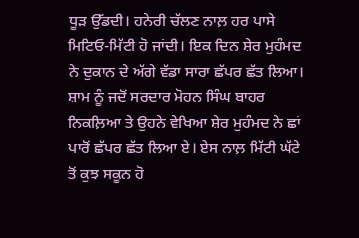ਧੂੜ ਉੱਡਦੀ। ਹਨੇਰੀ ਚੱਲਣ ਨਾਲ਼ ਹਰ ਪਾਸੇ ਮਿਟਿਓ-ਮਿੱਟੀ ਹੋ ਜਾਂਦੀ। ਇਕ ਦਿਨ ਸ਼ੇਰ ਮੁਹੰਮਦ ਨੇ ਦੁਕਾਨ ਦੇ ਅੱਗੇ ਵੱਡਾ ਸਾਰਾ ਛੱਪਰ ਛੱਤ ਲਿਆ। ਸ਼ਾਮ ਨੂੰ ਜਦੋਂ ਸਰਦਾਰ ਮੋਹਨ ਸਿੰਘ ਬਾਹਰ ਨਿਕਲ਼ਿਆ ਤੇ ਉਹਨੇ ਵੇਖਿਆ ਸ਼ੇਰ ਮੁਹੰਮਦ ਨੇ ਛਾਂ ਪਾਰੋਂ ਛੱਪਰ ਛੱਤ ਲਿਆ ਏ। ਏਸ ਨਾਲ਼ ਮਿੱਟੀ ਘੱਟੇ ਤੋਂ ਕੁਝ ਸਕੂਨ ਹੋ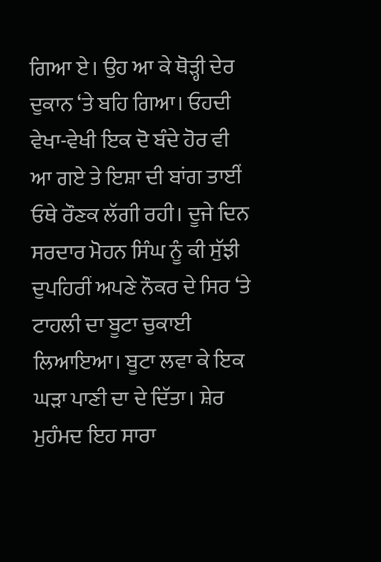ਗਿਆ ਏ। ਉਹ ਆ ਕੇ ਥੋੜ੍ਹੀ ਦੇਰ ਦੁਕਾਨ ‘ਤੇ ਬਹਿ ਗਿਆ। ਓਹਦੀ ਵੇਖਾ-ਵੇਖੀ ਇਕ ਦੋ ਬੰਦੇ ਹੋਰ ਵੀ ਆ ਗਏ ਤੇ ਇਸ਼ਾ ਦੀ ਬਾਂਗ ਤਾਈਂ ਓਥੇ ਰੌਣਕ ਲੱਗੀ ਰਹੀ। ਦੂਜੇ ਦਿਨ ਸਰਦਾਰ ਮੋਹਨ ਸਿੰਘ ਨੂੰ ਕੀ ਸੁੱਝੀ ਦੁਪਹਿਰੀਂ ਅਪਣੇ ਨੌਕਰ ਦੇ ਸਿਰ ‘ਤੇ ਟਾਹਲੀ ਦਾ ਬੂਟਾ ਚੁਕਾਈ ਲਿਆਇਆ। ਬੂਟਾ ਲਵਾ ਕੇ ਇਕ ਘੜਾ ਪਾਣੀ ਦਾ ਦੇ ਦਿੱਤਾ। ਸ਼ੇਰ ਮੁਹੰਮਦ ਇਹ ਸਾਰਾ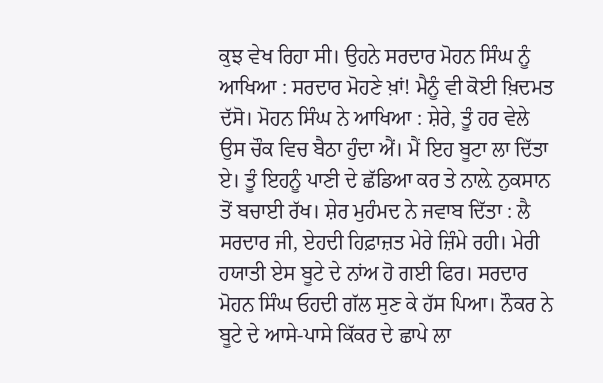ਕੁਝ ਵੇਖ ਰਿਹਾ ਸੀ। ਉਹਨੇ ਸਰਦਾਰ ਮੋਹਨ ਸਿੰਘ ਨੂੰ ਆਖਿਆ : ਸਰਦਾਰ ਮੋਹਣੇ ਖ਼ਾਂ! ਮੈਨੂੰ ਵੀ ਕੋਈ ਖ਼ਿਦਮਤ ਦੱਸੋ। ਮੋਹਨ ਸਿੰਘ ਨੇ ਆਖਿਆ : ਸ਼ੇਰੇ, ਤੂੰ ਹਰ ਵੇਲੇ ਉਸ ਚੌਕ ਵਿਚ ਬੈਠਾ ਹੁੰਦਾ ਐਂ। ਮੈਂ ਇਹ ਬੂਟਾ ਲਾ ਦਿੱਤਾ ਏ। ਤੂੰ ਇਹਨੂੰ ਪਾਣੀ ਦੇ ਛੱਡਿਆ ਕਰ ਤੇ ਨਾਲ਼ੇ ਨੁਕਸਾਨ ਤੋਂ ਬਚਾਈ ਰੱਖ। ਸ਼ੇਰ ਮੁਹੰਮਦ ਨੇ ਜਵਾਬ ਦਿੱਤਾ : ਲੈ ਸਰਦਾਰ ਜੀ, ਏਹਦੀ ਹਿਫ਼ਾਜ਼ਤ ਮੇਰੇ ਜ਼ਿੰਮੇ ਰਹੀ। ਮੇਰੀ ਹਯਾਤੀ ਏਸ ਬੂਟੇ ਦੇ ਨਾਂਅ ਹੋ ਗਈ ਫਿਰ। ਸਰਦਾਰ ਮੋਹਨ ਸਿੰਘ ਓਹਦੀ ਗੱਲ ਸੁਣ ਕੇ ਹੱਸ ਪਿਆ। ਨੌਕਰ ਨੇ ਬੂਟੇ ਦੇ ਆਸੇ-ਪਾਸੇ ਕਿੱਕਰ ਦੇ ਛਾਪੇ ਲਾ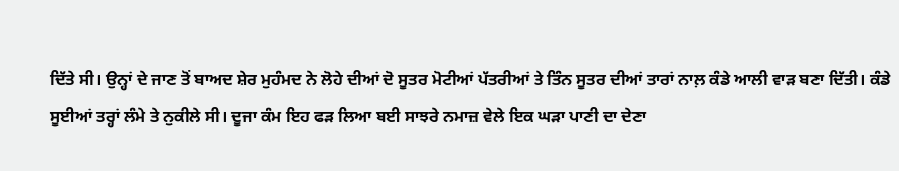ਦਿੱਤੇ ਸੀ। ਉਨ੍ਹਾਂ ਦੇ ਜਾਣ ਤੋਂ ਬਾਅਦ ਸ਼ੇਰ ਮੁਹੰਮਦ ਨੇ ਲੋਹੇ ਦੀਆਂ ਦੋ ਸੂਤਰ ਮੋਟੀਆਂ ਪੱਤਰੀਆਂ ਤੇ ਤਿੰਨ ਸੂਤਰ ਦੀਆਂ ਤਾਰਾਂ ਨਾਲ਼ ਕੰਡੇ ਆਲੀ ਵਾੜ ਬਣਾ ਦਿੱਤੀ। ਕੰਡੇ ਸੂਈਆਂ ਤਰ੍ਹਾਂ ਲੰਮੇ ਤੇ ਨੁਕੀਲੇ ਸੀ। ਦੂਜਾ ਕੰਮ ਇਹ ਫੜ ਲਿਆ ਬਈ ਸਾਝਰੇ ਨਮਾਜ਼ ਵੇਲੇ ਇਕ ਘੜਾ ਪਾਣੀ ਦਾ ਦੇਣਾ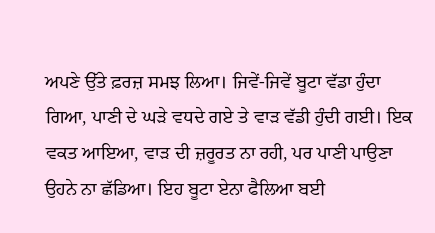ਅਪਣੇ ਉੱਤੇ ਫ਼ਰਜ਼ ਸਮਝ ਲਿਆ। ਜਿਵੇਂ-ਜਿਵੇਂ ਬੂਟਾ ਵੱਡਾ ਹੁੰਦਾ ਗਿਆ, ਪਾਣੀ ਦੇ ਘੜੇ ਵਧਦੇ ਗਏ ਤੇ ਵਾੜ ਵੱਡੀ ਹੁੰਦੀ ਗਈ। ਇਕ ਵਕਤ ਆਇਆ, ਵਾੜ ਦੀ ਜ਼ਰੂਰਤ ਨਾ ਰਹੀ, ਪਰ ਪਾਣੀ ਪਾਉਣਾ ਉਹਨੇ ਨਾ ਛੱਡਿਆ। ਇਹ ਬੂਟਾ ਏਨਾ ਫੈਲਿਆ ਬਈ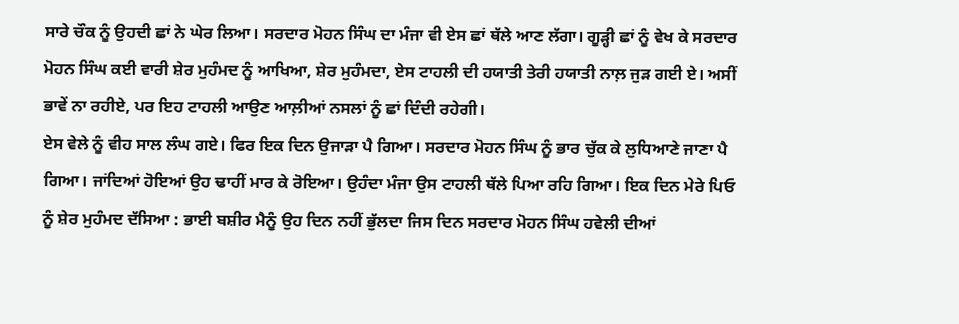ਸਾਰੇ ਚੌਕ ਨੂੰ ਉਹਦੀ ਛਾਂ ਨੇ ਘੇਰ ਲਿਆ। ਸਰਦਾਰ ਮੋਹਨ ਸਿੰਘ ਦਾ ਮੰਜਾ ਵੀ ਏਸ ਛਾਂ ਥੱਲੇ ਆਣ ਲੱਗਾ। ਗੂੜ੍ਹੀ ਛਾਂ ਨੂੰ ਵੇਖ ਕੇ ਸਰਦਾਰ ਮੋਹਨ ਸਿੰਘ ਕਈ ਵਾਰੀ ਸ਼ੇਰ ਮੁਹੰਮਦ ਨੂੰ ਆਖਿਆ, ਸ਼ੇਰ ਮੁਹੰਮਦਾ, ਏਸ ਟਾਹਲੀ ਦੀ ਹਯਾਤੀ ਤੇਰੀ ਹਯਾਤੀ ਨਾਲ਼ ਜੁੜ ਗਈ ਏ। ਅਸੀਂ ਭਾਵੇਂ ਨਾ ਰਹੀਏ, ਪਰ ਇਹ ਟਾਹਲੀ ਆਉਣ ਆਲ਼ੀਆਂ ਨਸਲਾਂ ਨੂੰ ਛਾਂ ਦਿੰਦੀ ਰਹੇਗੀ।
ਏਸ ਵੇਲੇ ਨੂੰ ਵੀਹ ਸਾਲ ਲੰਘ ਗਏ। ਫਿਰ ਇਕ ਦਿਨ ਉਜਾੜਾ ਪੈ ਗਿਆ। ਸਰਦਾਰ ਮੋਹਨ ਸਿੰਘ ਨੂੰ ਭਾਰ ਚੁੱਕ ਕੇ ਲੁਧਿਆਣੇ ਜਾਣਾ ਪੈ ਗਿਆ। ਜਾਂਦਿਆਂ ਹੋਇਆਂ ਉਹ ਢਾਹੀਂ ਮਾਰ ਕੇ ਰੋਇਆ। ਉਹੰਦਾ ਮੰਜਾ ਉਸ ਟਾਹਲੀ ਥੱਲੇ ਪਿਆ ਰਹਿ ਗਿਆ। ਇਕ ਦਿਨ ਮੇਰੇ ਪਿਓ ਨੂੰ ਸ਼ੇਰ ਮੁਹੰਮਦ ਦੱਸਿਆ : ਭਾਈ ਬਸ਼ੀਰ ਮੈਨੂੰ ਉਹ ਦਿਨ ਨਹੀਂ ਭੁੱਲਦਾ ਜਿਸ ਦਿਨ ਸਰਦਾਰ ਮੋਹਨ ਸਿੰਘ ਹਵੇਲੀ ਦੀਆਂ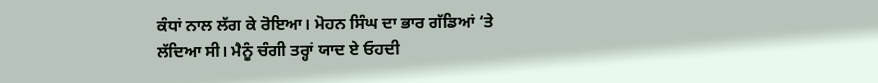ਕੰਧਾਂ ਨਾਲ ਲੱਗ ਕੇ ਰੋਇਆ। ਮੋਹਨ ਸਿੰਘ ਦਾ ਭਾਰ ਗੱਡਿਆਂ ‘ਤੇ ਲੱਦਿਆ ਸੀ। ਮੈਨੂੰ ਚੰਗੀ ਤਰ੍ਹਾਂ ਯਾਦ ਏ ਓਹਦੀ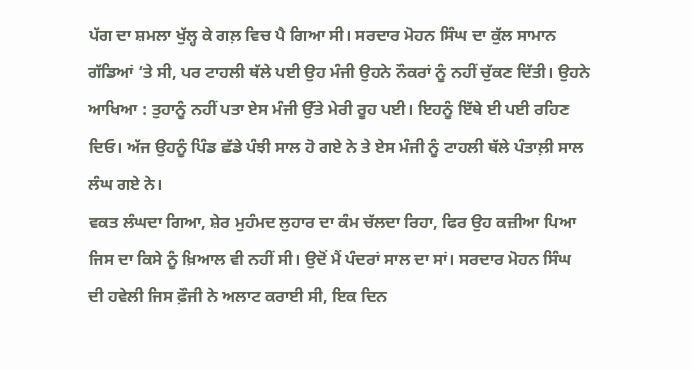ਪੱਗ ਦਾ ਸ਼ਮਲਾ ਖੁੱਲ੍ਹ ਕੇ ਗਲ਼ ਵਿਚ ਪੈ ਗਿਆ ਸੀ। ਸਰਦਾਰ ਮੋਹਨ ਸਿੰਘ ਦਾ ਕੁੱਲ ਸਾਮਾਨ ਗੱਡਿਆਂ ‘ਤੇ ਸੀ, ਪਰ ਟਾਹਲੀ ਥੱਲੇ ਪਈ ਉਹ ਮੰਜੀ ਉਹਨੇ ਨੌਕਰਾਂ ਨੂੰ ਨਹੀਂ ਚੁੱਕਣ ਦਿੱਤੀ। ਉਹਨੇ ਆਖਿਆ : ਤੁਹਾਨੂੰ ਨਹੀਂ ਪਤਾ ਏਸ ਮੰਜੀ ਉੱਤੇ ਮੇਰੀ ਰੂਹ ਪਈ। ਇਹਨੂੰ ਇੱਥੇ ਈ ਪਈ ਰਹਿਣ ਦਿਓ। ਅੱਜ ਉਹਨੂੰ ਪਿੰਡ ਛੱਡੇ ਪੰਝੀ ਸਾਲ ਹੋ ਗਏ ਨੇ ਤੇ ਏਸ ਮੰਜੀ ਨੂੰ ਟਾਹਲੀ ਥੱਲੇ ਪੰਤਾਲ਼ੀ ਸਾਲ ਲੰਘ ਗਏ ਨੇ।
ਵਕਤ ਲੰਘਦਾ ਗਿਆ, ਸ਼ੇਰ ਮੁਹੰਮਦ ਲੁਹਾਰ ਦਾ ਕੰਮ ਚੱਲਦਾ ਰਿਹਾ, ਫਿਰ ਉਹ ਕਜ਼ੀਆ ਪਿਆ ਜਿਸ ਦਾ ਕਿਸੇ ਨੂੰ ਖ਼ਿਆਲ ਵੀ ਨਹੀਂ ਸੀ। ਉਦੋਂ ਮੈਂ ਪੰਦਰਾਂ ਸਾਲ ਦਾ ਸਾਂ। ਸਰਦਾਰ ਮੋਹਨ ਸਿੰਘ ਦੀ ਹਵੇਲੀ ਜਿਸ ਫ਼ੌਜੀ ਨੇ ਅਲਾਟ ਕਰਾਈ ਸੀ, ਇਕ ਦਿਨ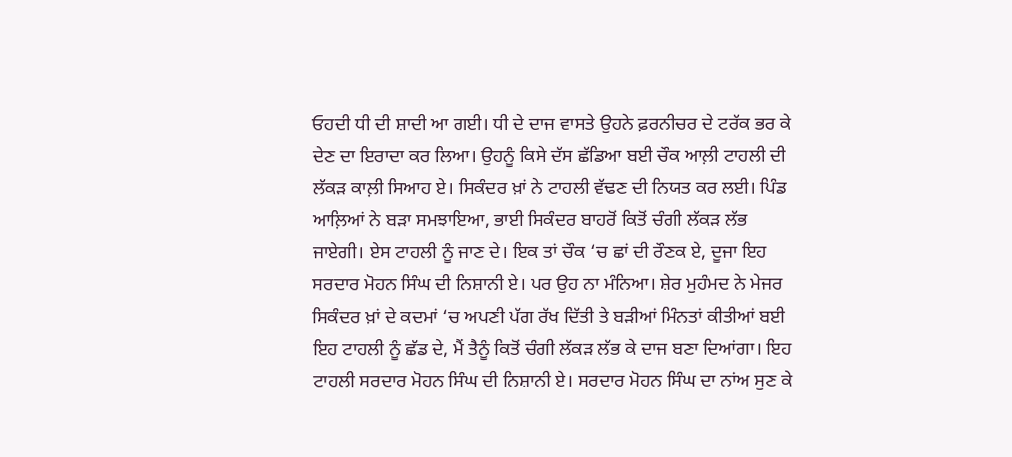ਓਹਦੀ ਧੀ ਦੀ ਸ਼ਾਦੀ ਆ ਗਈ। ਧੀ ਦੇ ਦਾਜ ਵਾਸਤੇ ਉਹਨੇ ਫ਼ਰਨੀਚਰ ਦੇ ਟਰੱਕ ਭਰ ਕੇ ਦੇਣ ਦਾ ਇਰਾਦਾ ਕਰ ਲਿਆ। ਉਹਨੂੰ ਕਿਸੇ ਦੱਸ ਛੱਡਿਆ ਬਈ ਚੌਕ ਆਲ਼ੀ ਟਾਹਲੀ ਦੀ ਲੱਕੜ ਕਾਲ਼ੀ ਸਿਆਹ ਏ। ਸਿਕੰਦਰ ਖ਼ਾਂ ਨੇ ਟਾਹਲੀ ਵੱਢਣ ਦੀ ਨਿਯਤ ਕਰ ਲਈ। ਪਿੰਡ ਆਲ਼ਿਆਂ ਨੇ ਬੜਾ ਸਮਝਾਇਆ, ਭਾਈ ਸਿਕੰਦਰ ਬਾਹਰੋਂ ਕਿਤੋਂ ਚੰਗੀ ਲੱਕੜ ਲੱਭ ਜਾਏਗੀ। ਏਸ ਟਾਹਲੀ ਨੂੰ ਜਾਣ ਦੇ। ਇਕ ਤਾਂ ਚੌਕ ‘ਚ ਛਾਂ ਦੀ ਰੌਣਕ ਏ, ਦੂਜਾ ਇਹ ਸਰਦਾਰ ਮੋਹਨ ਸਿੰਘ ਦੀ ਨਿਸ਼ਾਨੀ ਏ। ਪਰ ਉਹ ਨਾ ਮੰਨਿਆ। ਸ਼ੇਰ ਮੁਹੰਮਦ ਨੇ ਮੇਜਰ ਸਿਕੰਦਰ ਖ਼ਾਂ ਦੇ ਕਦਮਾਂ ‘ਚ ਅਪਣੀ ਪੱਗ ਰੱਖ ਦਿੱਤੀ ਤੇ ਬੜੀਆਂ ਮਿੰਨਤਾਂ ਕੀਤੀਆਂ ਬਈ ਇਹ ਟਾਹਲੀ ਨੂੰ ਛੱਡ ਦੇ, ਮੈਂ ਤੈਨੂੰ ਕਿਤੋਂ ਚੰਗੀ ਲੱਕੜ ਲੱਭ ਕੇ ਦਾਜ ਬਣਾ ਦਿਆਂਗਾ। ਇਹ ਟਾਹਲੀ ਸਰਦਾਰ ਮੋਹਨ ਸਿੰਘ ਦੀ ਨਿਸ਼ਾਨੀ ਏ। ਸਰਦਾਰ ਮੋਹਨ ਸਿੰਘ ਦਾ ਨਾਂਅ ਸੁਣ ਕੇ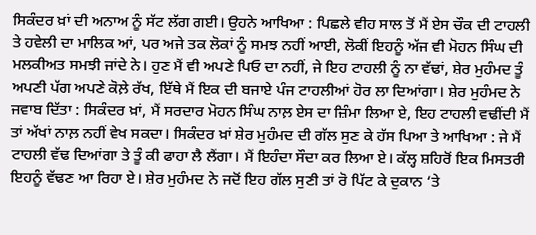ਸਿਕੰਦਰ ਖ਼ਾਂ ਦੀ ਅਨਾਅ ਨੂੰ ਸੱਟ ਲੱਗ ਗਈ। ਉਹਨੇ ਆਖਿਆ : ਪਿਛਲੇ ਵੀਹ ਸਾਲ ਤੋਂ ਮੈਂ ਏਸ ਚੌਕ ਦੀ ਟਾਹਲੀ ਤੇ ਹਵੇਲੀ ਦਾ ਮਾਲਿਕ ਆਂ, ਪਰ ਅਜੇ ਤਕ ਲੋਕਾਂ ਨੂੰ ਸਮਝ ਨਹੀਂ ਆਈ, ਲੋਕੀਂ ਇਹਨੂੰ ਅੱਜ ਵੀ ਮੋਹਨ ਸਿੰਘ ਦੀ ਮਲਕੀਅਤ ਸਮਝੀ ਜਾਂਦੇ ਨੇ। ਹੁਣ ਮੈਂ ਵੀ ਅਪਣੇ ਪਿਓ ਦਾ ਨਹੀਂ, ਜੇ ਇਹ ਟਾਹਲੀ ਨੂੰ ਨਾ ਵੱਢਾਂ, ਸ਼ੇਰ ਮੁਹੰਮਦ ਤੂੰ ਅਪਣੀ ਪੱਗ ਅਪਣੇ ਕੋਲ਼ੇ ਰੱਖ, ਇੱਥੇ ਮੈਂ ਇਕ ਦੀ ਬਜਾਏ ਪੰਜ ਟਾਹਲੀਆਂ ਹੋਰ ਲਾ ਦਿਆਂਗਾ। ਸ਼ੇਰ ਮੁਹੰਮਦ ਨੇ ਜਵਾਬ ਦਿੱਤਾ : ਸਿਕੰਦਰ ਖ਼ਾਂ, ਮੈਂ ਸਰਦਾਰ ਮੋਹਨ ਸਿੰਘ ਨਾਲ਼ ਏਸ ਦਾ ਜ਼ਿੰਮਾ ਲਿਆ ਏ, ਇਹ ਟਾਹਲੀ ਵਢੀਂਦੀ ਮੈਂ ਤਾਂ ਅੱਖਾਂ ਨਾਲ਼ ਨਹੀਂ ਵੇਖ ਸਕਦਾ। ਸਿਕੰਦਰ ਖ਼ਾਂ ਸ਼ੇਰ ਮੁਹੰਮਦ ਦੀ ਗੱਲ ਸੁਣ ਕੇ ਹੱਸ ਪਿਆ ਤੇ ਆਖਿਆ : ਜੇ ਮੈਂ ਟਾਹਲੀ ਵੱਢ ਦਿਆਂਗਾ ਤੇ ਤੂੰ ਕੀ ਫਾਹਾ ਲੈ ਲੈਂਗਾ। ਮੈਂ ਇਹੰਦਾ ਸੌਦਾ ਕਰ ਲਿਆ ਏ। ਕੱਲ੍ਹ ਸ਼ਹਿਰੋਂ ਇਕ ਮਿਸਤਰੀ ਇਹਨੂੰ ਵੱਢਣ ਆ ਰਿਹਾ ਏ। ਸ਼ੇਰ ਮੁਹੰਮਦ ਨੇ ਜਦੋਂ ਇਹ ਗੱਲ ਸੁਣੀ ਤਾਂ ਰੋ ਪਿੱਟ ਕੇ ਦੁਕਾਨ ‘ਤੇ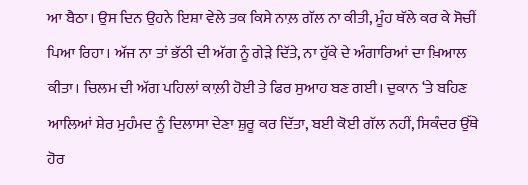ਆ ਬੈਠਾ। ਉਸ ਦਿਨ ਉਹਨੇ ਇਸ਼ਾ ਵੇਲੇ ਤਕ ਕਿਸੇ ਨਾਲ਼ ਗੱਲ ਨਾ ਕੀਤੀ, ਮੂੰਹ ਥੱਲੇ ਕਰ ਕੇ ਸੋਚੀਂ ਪਿਆ ਰਿਹਾ। ਅੱਜ ਨਾ ਤਾਂ ਭੱਠੀ ਦੀ ਅੱਗ ਨੂੰ ਗੇੜੇ ਦਿੱਤੇ, ਨਾ ਹੁੱਕੇ ਦੇ ਅੰਗਾਰਿਆਂ ਦਾ ਖ਼ਿਆਲ ਕੀਤਾ। ਚਿਲਮ ਦੀ ਅੱਗ ਪਹਿਲਾਂ ਕਾਲ਼ੀ ਹੋਈ ਤੇ ਫਿਰ ਸੁਆਹ ਬਣ ਗਈ। ਦੁਕਾਨ ‘ਤੇ ਬਹਿਣ ਆਲਿਆਂ ਸ਼ੇਰ ਮੁਹੰਮਦ ਨੂੰ ਦਿਲਾਸਾ ਦੇਣਾ ਸ਼ੁਰੂ ਕਰ ਦਿੱਤਾ, ਬਈ ਕੋਈ ਗੱਲ ਨਹੀਂ, ਸਿਕੰਦਰ ਉੱਥੇ ਹੋਰ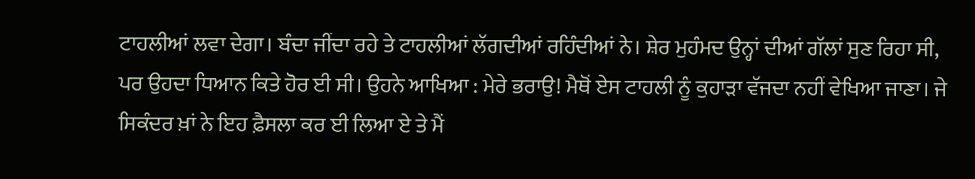ਟਾਹਲੀਆਂ ਲਵਾ ਦੇਗਾ। ਬੰਦਾ ਜੀਂਦਾ ਰਹੇ ਤੇ ਟਾਹਲੀਆਂ ਲੱਗਦੀਆਂ ਰਹਿੰਦੀਆਂ ਨੇ। ਸ਼ੇਰ ਮੁਹੰਮਦ ਉਨ੍ਹਾਂ ਦੀਆਂ ਗੱਲਾਂ ਸੁਣ ਰਿਹਾ ਸੀ, ਪਰ ਉਹਦਾ ਧਿਆਨ ਕਿਤੇ ਹੋਰ ਈ ਸੀ। ਉਹਨੇ ਆਖਿਆ : ਮੇਰੇ ਭਰਾਉ! ਮੈਥੋਂ ਏਸ ਟਾਹਲੀ ਨੂੰ ਕੁਹਾੜਾ ਵੱਜਦਾ ਨਹੀਂ ਵੇਖਿਆ ਜਾਣਾ। ਜੇ ਸਿਕੰਦਰ ਖ਼ਾਂ ਨੇ ਇਹ ਫ਼ੈਸਲਾ ਕਰ ਈ ਲਿਆ ਏ ਤੇ ਮੈਂ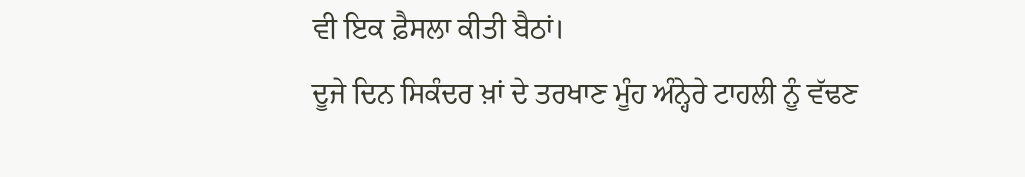ਵੀ ਇਕ ਫ਼ੈਸਲਾ ਕੀਤੀ ਬੈਠਾਂ।
ਦੂਜੇ ਦਿਨ ਸਿਕੰਦਰ ਖ਼ਾਂ ਦੇ ਤਰਖਾਣ ਮੂੰਹ ਅੰਨ੍ਹੇਰੇ ਟਾਹਲੀ ਨੂੰ ਵੱਢਣ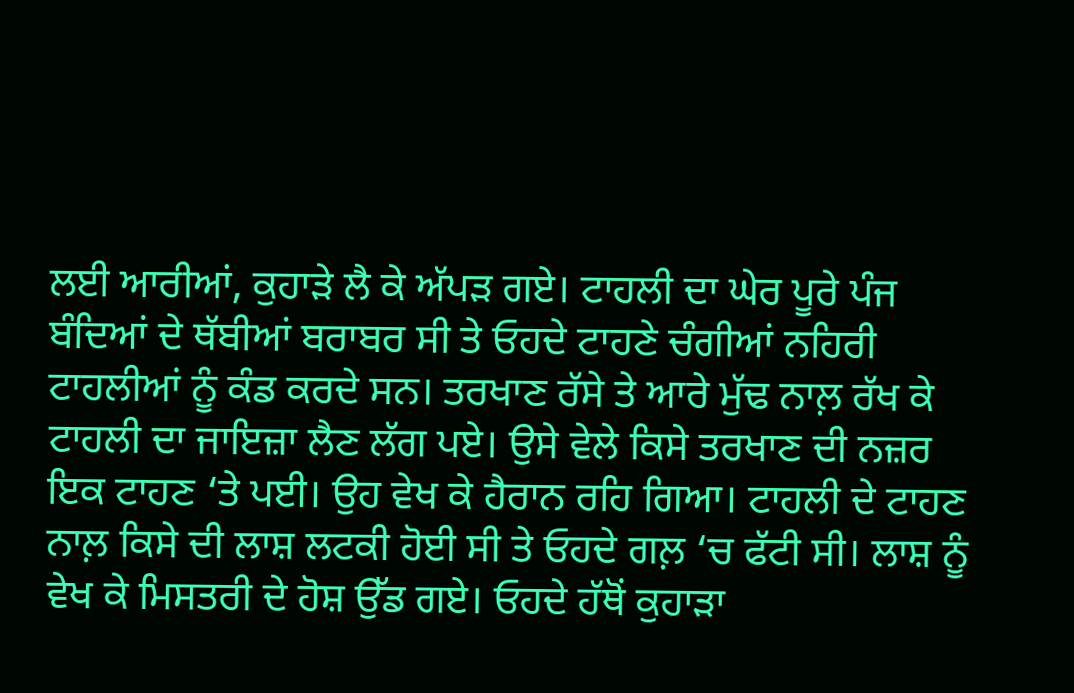ਲਈ ਆਰੀਆਂ, ਕੁਹਾੜੇ ਲੈ ਕੇ ਅੱਪੜ ਗਏ। ਟਾਹਲੀ ਦਾ ਘੇਰ ਪੂਰੇ ਪੰਜ ਬੰਦਿਆਂ ਦੇ ਥੱਬੀਆਂ ਬਰਾਬਰ ਸੀ ਤੇ ਓਹਦੇ ਟਾਹਣੇ ਚੰਗੀਆਂ ਨਹਿਰੀ ਟਾਹਲੀਆਂ ਨੂੰ ਕੰਡ ਕਰਦੇ ਸਨ। ਤਰਖਾਣ ਰੱਸੇ ਤੇ ਆਰੇ ਮੁੱਢ ਨਾਲ਼ ਰੱਖ ਕੇ ਟਾਹਲੀ ਦਾ ਜਾਇਜ਼ਾ ਲੈਣ ਲੱਗ ਪਏ। ਉਸੇ ਵੇਲੇ ਕਿਸੇ ਤਰਖਾਣ ਦੀ ਨਜ਼ਰ ਇਕ ਟਾਹਣ ‘ਤੇ ਪਈ। ਉਹ ਵੇਖ ਕੇ ਹੈਰਾਨ ਰਹਿ ਗਿਆ। ਟਾਹਲੀ ਦੇ ਟਾਹਣ ਨਾਲ਼ ਕਿਸੇ ਦੀ ਲਾਸ਼ ਲਟਕੀ ਹੋਈ ਸੀ ਤੇ ਓਹਦੇ ਗਲ਼ ‘ਚ ਫੱਟੀ ਸੀ। ਲਾਸ਼ ਨੂੰ ਵੇਖ ਕੇ ਮਿਸਤਰੀ ਦੇ ਹੋਸ਼ ਉੱਡ ਗਏ। ਓਹਦੇ ਹੱਥੋਂ ਕੁਹਾੜਾ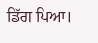ਡਿੱਗ ਪਿਆ।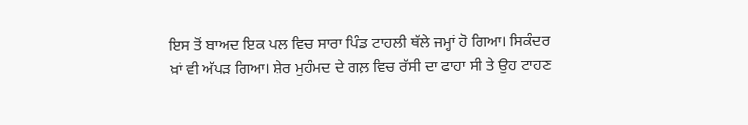ਇਸ ਤੋਂ ਬਾਅਦ ਇਕ ਪਲ ਵਿਚ ਸਾਰਾ ਪਿੰਡ ਟਾਹਲੀ ਥੱਲੇ ਜਮ੍ਹਾਂ ਹੋ ਗਿਆ। ਸਿਕੰਦਰ ਖ਼ਾਂ ਵੀ ਅੱਪੜ ਗਿਆ। ਸ਼ੇਰ ਮੁਹੰਮਦ ਦੇ ਗਲ਼ ਵਿਚ ਰੱਸੀ ਦਾ ਫਾਹਾ ਸੀ ਤੇ ਉਹ ਟਾਹਣ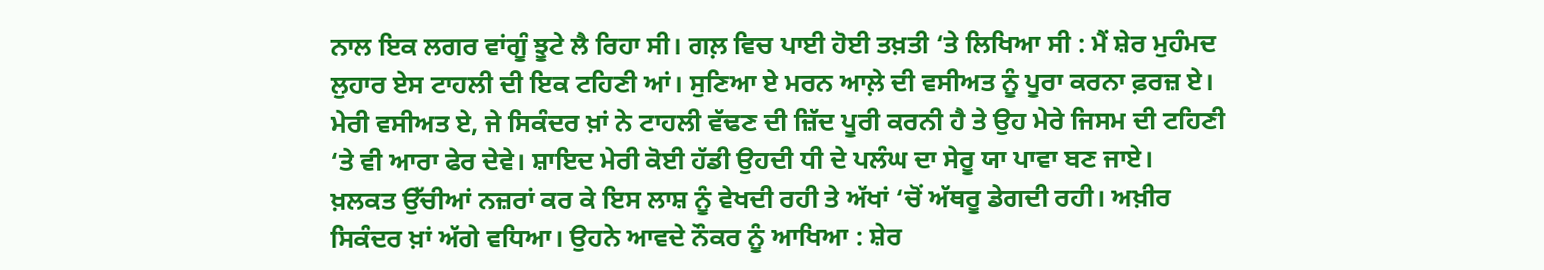ਨਾਲ ਇਕ ਲਗਰ ਵਾਂਗੂੰ ਝੂਟੇ ਲੈ ਰਿਹਾ ਸੀ। ਗਲ਼ ਵਿਚ ਪਾਈ ਹੋਈ ਤਖ਼ਤੀ ‘ਤੇ ਲਿਖਿਆ ਸੀ : ਮੈਂ ਸ਼ੇਰ ਮੁਹੰਮਦ ਲੁਹਾਰ ਏਸ ਟਾਹਲੀ ਦੀ ਇਕ ਟਹਿਣੀ ਆਂ। ਸੁਣਿਆ ਏ ਮਰਨ ਆਲ਼ੇ ਦੀ ਵਸੀਅਤ ਨੂੰ ਪੂਰਾ ਕਰਨਾ ਫ਼ਰਜ਼ ਏ। ਮੇਰੀ ਵਸੀਅਤ ਏ, ਜੇ ਸਿਕੰਦਰ ਖ਼ਾਂ ਨੇ ਟਾਹਲੀ ਵੱਢਣ ਦੀ ਜ਼ਿੱਦ ਪੂਰੀ ਕਰਨੀ ਹੈ ਤੇ ਉਹ ਮੇਰੇ ਜਿਸਮ ਦੀ ਟਹਿਣੀ ‘ਤੇ ਵੀ ਆਰਾ ਫੇਰ ਦੇਵੇ। ਸ਼ਾਇਦ ਮੇਰੀ ਕੋਈ ਹੱਡੀ ਉਹਦੀ ਧੀ ਦੇ ਪਲੰਘ ਦਾ ਸੇਰੂ ਯਾ ਪਾਵਾ ਬਣ ਜਾਏ।
ਖ਼ਲਕਤ ਉੱਚੀਆਂ ਨਜ਼ਰਾਂ ਕਰ ਕੇ ਇਸ ਲਾਸ਼ ਨੂੰ ਵੇਖਦੀ ਰਹੀ ਤੇ ਅੱਖਾਂ ‘ਚੋਂ ਅੱਥਰੂ ਡੇਗਦੀ ਰਹੀ। ਅਖ਼ੀਰ ਸਿਕੰਦਰ ਖ਼ਾਂ ਅੱਗੇ ਵਧਿਆ। ਉਹਨੇ ਆਵਦੇ ਨੌਕਰ ਨੂੰ ਆਖਿਆ : ਸ਼ੇਰ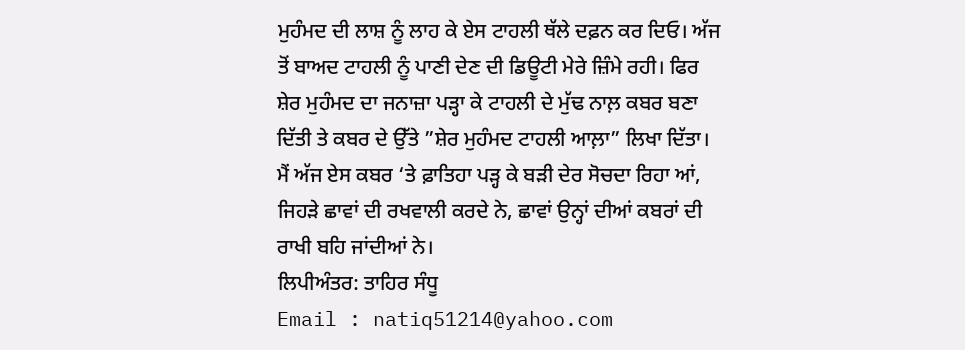ਮੁਹੰਮਦ ਦੀ ਲਾਸ਼ ਨੂੰ ਲਾਹ ਕੇ ਏਸ ਟਾਹਲੀ ਥੱਲੇ ਦਫ਼ਨ ਕਰ ਦਿਓ। ਅੱਜ ਤੋਂ ਬਾਅਦ ਟਾਹਲੀ ਨੂੰ ਪਾਣੀ ਦੇਣ ਦੀ ਡਿਊਟੀ ਮੇਰੇ ਜ਼ਿੰਮੇ ਰਹੀ। ਫਿਰ ਸ਼ੇਰ ਮੁਹੰਮਦ ਦਾ ਜਨਾਜ਼ਾ ਪੜ੍ਹਾ ਕੇ ਟਾਹਲੀ ਦੇ ਮੁੱਢ ਨਾਲ਼ ਕਬਰ ਬਣਾ ਦਿੱਤੀ ਤੇ ਕਬਰ ਦੇ ਉੱਤੇ ”ਸ਼ੇਰ ਮੁਹੰਮਦ ਟਾਹਲੀ ਆਲ਼ਾ” ਲਿਖਾ ਦਿੱਤਾ।
ਮੈਂ ਅੱਜ ਏਸ ਕਬਰ ‘ਤੇ ਫ਼ਾਤਿਹਾ ਪੜ੍ਹ ਕੇ ਬੜੀ ਦੇਰ ਸੋਚਦਾ ਰਿਹਾ ਆਂ, ਜਿਹੜੇ ਛਾਵਾਂ ਦੀ ਰਖਵਾਲੀ ਕਰਦੇ ਨੇ, ਛਾਵਾਂ ਉਨ੍ਹਾਂ ਦੀਆਂ ਕਬਰਾਂ ਦੀ ਰਾਖੀ ਬਹਿ ਜਾਂਦੀਆਂ ਨੇ।
ਲਿਪੀਅੰਤਰ: ਤਾਹਿਰ ਸੰਧੂ
Email : natiq51214@yahoo.com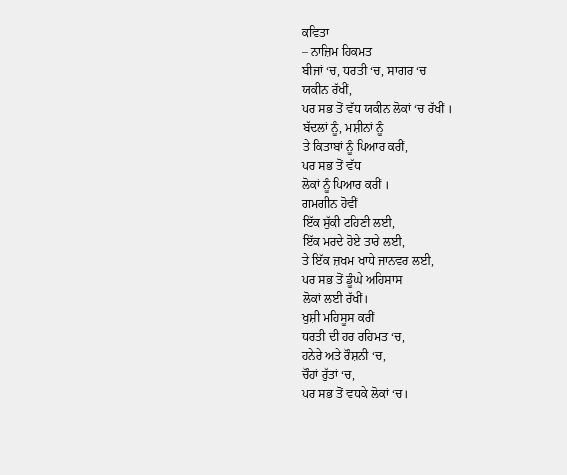ਕਵਿਤਾ
– ਨਾਜ਼ਿਮ ਹਿਕਮਤ
ਬੀਜਾਂ ‘ਚ, ਧਰਤੀ ‘ਚ, ਸਾਗਰ ‘ਚ
ਯਕੀਨ ਰੱਖੀਂ,
ਪਰ ਸਭ ਤੋਂ ਵੱਧ ਯਕੀਨ ਲੋਕਾਂ ‘ਚ ਰੱਖੀਂ ।
ਬੱਦਲਾਂ ਨੂੰ, ਮਸ਼ੀਨਾਂ ਨੂੰ
ਤੇ ਕਿਤਾਬਾਂ ਨੂੰ ਪਿਆਰ ਕਰੀਂ,
ਪਰ ਸਭ ਤੋਂ ਵੱਧ
ਲੋਕਾਂ ਨੂੰ ਪਿਆਰ ਕਰੀਂ ।
ਗਮਗੀਨ ਹੋਵੀਂ
ਇੱਕ ਸੁੱਕੀ ਟਹਿਣੀ ਲਈ,
ਇੱਕ ਮਰਦੇ ਹੋਏ ਤਾਰੇ ਲਈ,
ਤੇ ਇੱਕ ਜ਼ਖਮ ਖਾਧੇ ਜਾਨਵਰ ਲਈ,
ਪਰ ਸਭ ਤੋਂ ਡੂੰਘੇ ਅਹਿਸਾਸ
ਲੋਕਾਂ ਲਈ ਰੱਖੀਂ।
ਖੁਸ਼ੀ ਮਹਿਸੂਸ ਕਰੀਂ
ਧਰਤੀ ਦੀ ਹਰ ਰਹਿਮਤ ‘ਚ,
ਹਨੇਰੇ ਅਤੇ ਰੌਸ਼ਨੀ ‘ਚ,
ਚੌਹਾਂ ਰੁੱਤਾਂ ‘ਚ,
ਪਰ ਸਭ ਤੋਂ ਵਧਕੇ ਲੋਕਾਂ ‘ਚ।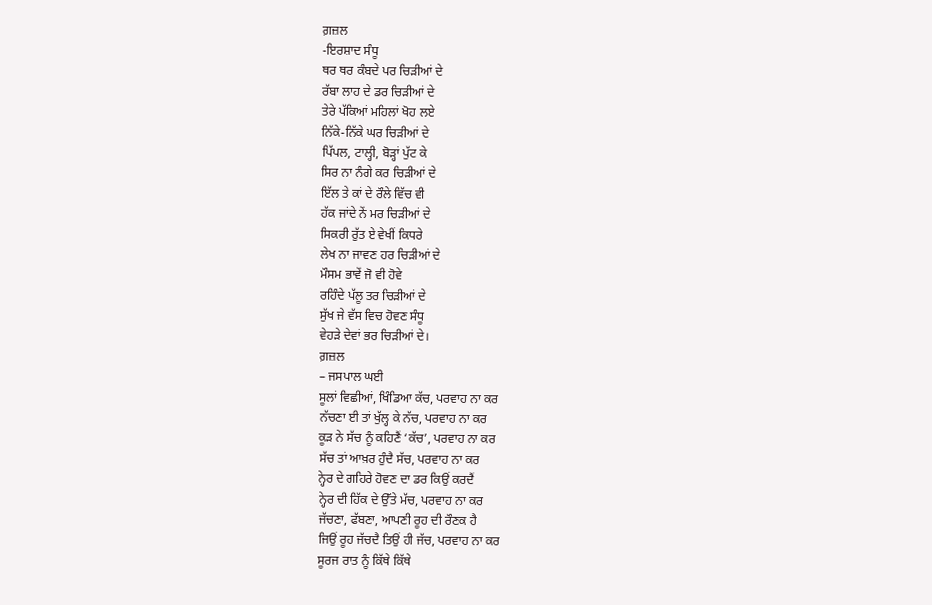ਗ਼ਜ਼ਲ
-ਇਰਸ਼ਾਦ ਸੰਧੂ
ਥਰ ਥਰ ਕੰਬਦੇ ਪਰ ਚਿੜੀਆਂ ਦੇ
ਰੱਬਾ ਲਾਹ ਦੇ ਡਰ ਚਿੜੀਆਂ ਦੇ
ਤੇਰੇ ਪੱਕਿਆਂ ਮਹਿਲਾਂ ਖੋਹ ਲਏ
ਨਿੱਕੇ-ਨਿੱਕੇ ਘਰ ਚਿੜੀਆਂ ਦੇ
ਪਿੱਪਲ, ਟਾਲ੍ਹੀ, ਬੋੜ੍ਹਾਂ ਪੁੱਟ ਕੇ
ਸਿਰ ਨਾ ਨੰਗੇ ਕਰ ਚਿੜੀਆਂ ਦੇ
ਇੱਲ ਤੇ ਕਾਂ ਦੇ ਰੌਲੇ ਵਿੱਚ ਵੀ
ਹੱਕ ਜਾਂਦੇ ਨੇਂ ਮਰ ਚਿੜੀਆਂ ਦੇ
ਸਿਕਰੀ ਰੁੱਤ ਏ ਵੇਖੀਂ ਕਿਧਰੇ
ਲੇਖ ਨਾ ਜਾਵਣ ਹਰ ਚਿੜੀਆਂ ਦੇ
ਮੌਸਮ ਭਾਵੇਂ ਜੋ ਵੀ ਹੋਵੇ
ਰਹਿੰਦੇ ਪੱਲੂ ਤਰ ਚਿੜੀਆਂ ਦੇ
ਸੁੱਖ ਜੇ ਵੱਸ ਵਿਚ ਹੋਵਣ ਸੰਧੂ
ਵੇਹੜੇ ਦੇਵਾਂ ਭਰ ਚਿੜੀਆਂ ਦੇ।
ਗ਼ਜ਼ਲ
– ਜਸਪਾਲ ਘਈ
ਸੂਲਾਂ ਵਿਛੀਆਂ, ਖਿੰਡਿਆ ਕੱਚ, ਪਰਵਾਹ ਨਾ ਕਰ
ਨੱਚਣਾ ਈ ਤਾਂ ਖੁੱਲ੍ਹ ਕੇ ਨੱਚ, ਪਰਵਾਹ ਨਾ ਕਰ
ਕੂੜ ਨੇ ਸੱਚ ਨੂੰ ਕਹਿਣੈਂ ‘ਕੱਚ’, ਪਰਵਾਹ ਨਾ ਕਰ
ਸੱਚ ਤਾਂ ਆਖ਼ਰ ਹੁੰਦੈ ਸੱਚ, ਪਰਵਾਹ ਨਾ ਕਰ
ਨ੍ਹੇਰ ਦੇ ਗਹਿਰੇ ਹੋਵਣ ਦਾ ਡਰ ਕਿਉਂ ਕਰਦੈਂ
ਨ੍ਹੇਰ ਦੀ ਹਿੱਕ ਦੇ ਉੱਤੇ ਮੱਚ, ਪਰਵਾਹ ਨਾ ਕਰ
ਜੱਚਣਾ, ਫੱਬਣਾ, ਆਪਣੀ ਰੂਹ ਦੀ ਰੌਣਕ ਹੈ
ਜਿਉਂ ਰੂਹ ਜੱਚਦੈ ਤਿਉਂ ਹੀ ਜੱਚ, ਪਰਵਾਹ ਨਾ ਕਰ
ਸੂਰਜ ਰਾਤ ਨੂੰ ਕਿੱਥੇ ਕਿੱਥੇ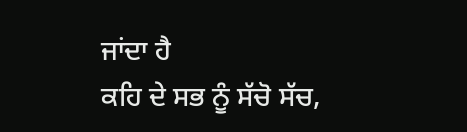ਜਾਂਦਾ ਹੈ
ਕਹਿ ਦੇ ਸਭ ਨੂੰ ਸੱਚੋ ਸੱਚ,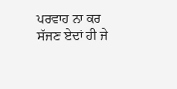ਪਰਵਾਹ ਨਾ ਕਰ
ਸੱਜਣ ਏਦਾਂ ਹੀ ਜੇ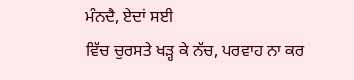ਮੰਨਦੈ, ਏਦਾਂ ਸਈ
ਵਿੱਚ ਚੁਰਸਤੇ ਖੜ੍ਹ ਕੇ ਨੱਚ, ਪਰਵਾਹ ਨਾ ਕਰ